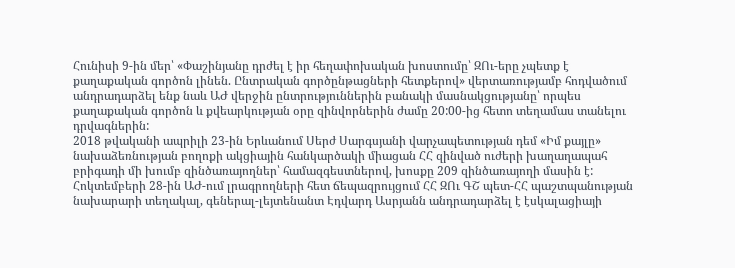Հունիսի 9-ին մեր՝ «Փաշինյանը դրժել է իր հեղափոխական խոստումը՝ ԶՈւ-երը չպետք է քաղաքական գործոն լինեն. Ընտրական գործընթացների հետքերով» վերտառությամբ հոդվածում անդրադարձել ենք նաև ԱԺ վերջին ընտրություններին բանակի մասնակցությանը՝ որպես քաղաքական գործոն և քվեարկության օրը զինվորներին ժամը 20:00-ից հետո տեղամաս տանելու դրվագներին:
2018 թվականի ապրիլի 23-ին Երևանում Սերժ Սարգսյանի վարչապետության դեմ «Իմ քայլը» նախաձեռնության բողոքի ակցիային հանկարծակի միացան ՀՀ զինված ուժերի խաղաղապահ բրիգադի մի խումբ զինծառայողներ՝ համազգեստներով, խոսքը 209 զինծառայողի մասին է:
Հոկտեմբերի 28-ին ԱԺ-ում լրագրողների հետ ճեպազրույցում ՀՀ ԶՈւ ԳՇ պետ-ՀՀ պաշտպանության նախարարի տեղակալ, գեներալ-լեյտենանտ Էդվարդ Ասրյանն անդրադարձել է էսկալացիայի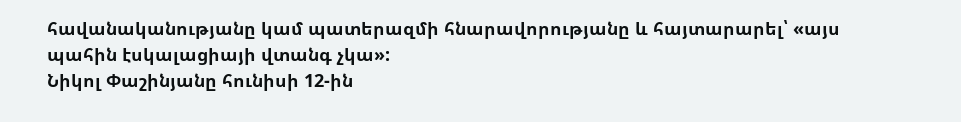հավանականությանը կամ պատերազմի հնարավորությանը և հայտարարել՝ «այս պահին էսկալացիայի վտանգ չկա»:
Նիկոլ Փաշինյանը հունիսի 12-ին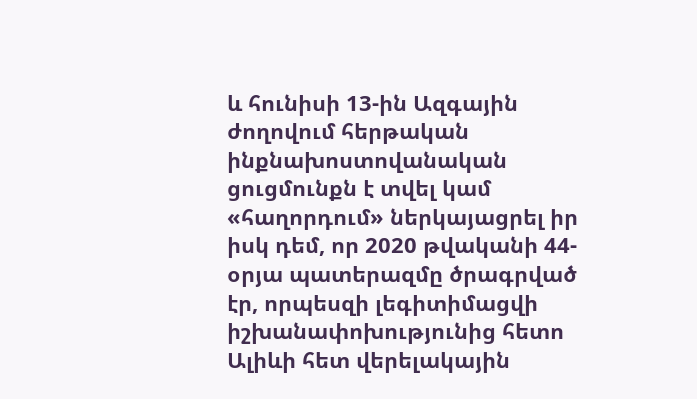և հունիսի 13-ին Ազգային ժողովում հերթական ինքնախոստովանական ցուցմունքն է տվել կամ «հաղորդում» ներկայացրել իր իսկ դեմ, որ 2020 թվականի 44-օրյա պատերազմը ծրագրված էր, որպեսզի լեգիտիմացվի իշխանափոխությունից հետո Ալիևի հետ վերելակային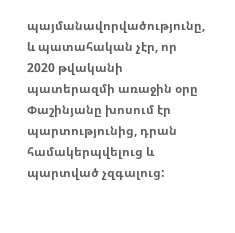պայմանավորվածությունը, և պատահական չէր, որ 2020 թվականի պատերազմի առաջին օրը Փաշինյանը խոսում էր պարտությունից, դրան համակերպվելուց և պարտված չզգալուց: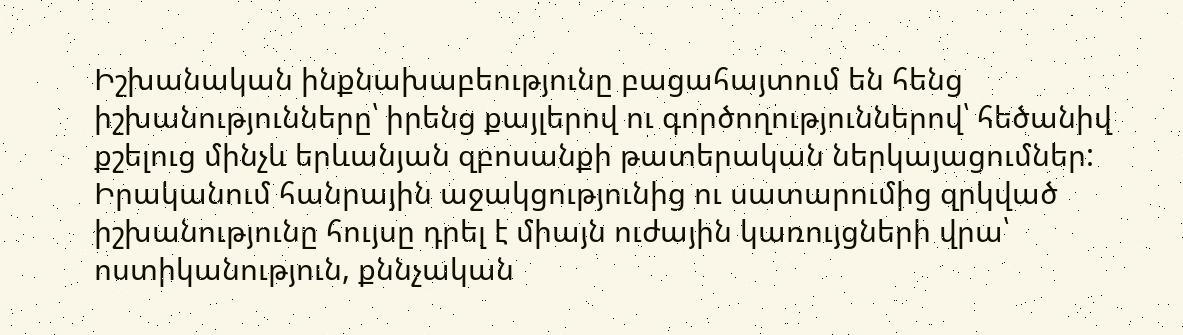Իշխանական ինքնախաբեությունը բացահայտում են հենց իշխանությունները՝ իրենց քայլերով ու գործողություններով՝ հեծանիվ քշելուց մինչև երևանյան զբոսանքի թատերական ներկայացումներ: Իրականում հանրային աջակցությունից ու սատարումից զրկված իշխանությունը հույսը դրել է միայն ուժային կառույցների վրա՝ ոստիկանություն, քննչական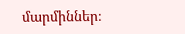մարմիններ։